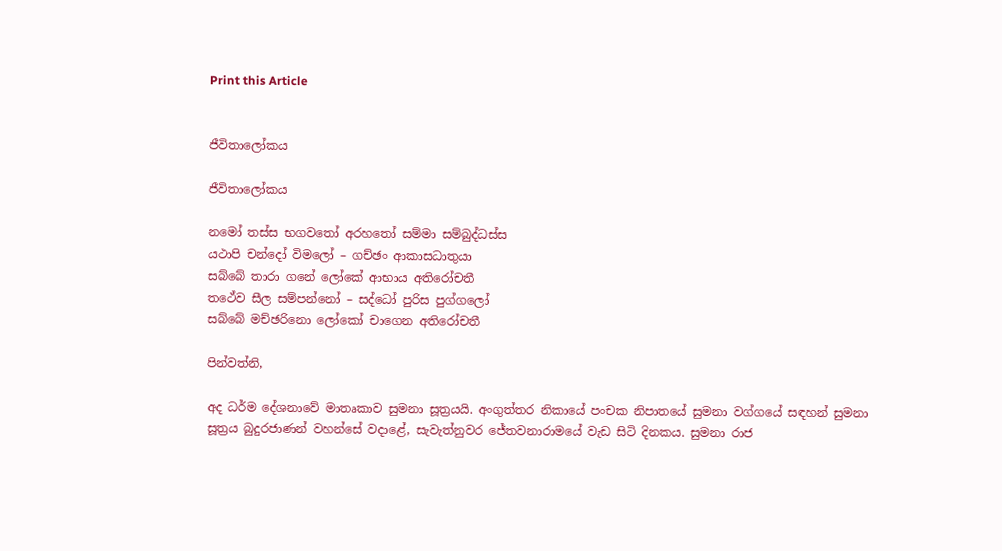Print this Article


ජීවිතාලෝකය

ජීවිතාලෝකය

නමෝ තස්ස භගවතෝ අරහතෝ සම්මා සම්බුද්ධස්ස
යථාපි චන්දෝ විමලෝ – ගච්ඡං ආකාසධාතුයා
සබ්බේ තාරා ගනේ ලෝකේ ආභාය අතිරෝචතී
තථේව සීල සම්පන්නෝ – සද්ධෝ පුරිස පුග්ගලෝ
සබ්බේ මච්ඡරිනො ලෝකෝ චාගෙන අතිරෝචතී

පින්වත්නි,

අද ධර්ම දේශනාවේ මාතෘකාව සුමනා සූත්‍රයයි. අංගුත්තර නිකායේ පංචක නිපාතයේ සුමනා වග්ගයේ සඳහන් සුමනා සූත්‍රය බුදුරජාණන් වහන්සේ වදාළේ, සැවැත්නුවර ජේතවනාරාමයේ වැඩ සිටි දිනකය. සුමනා රාජ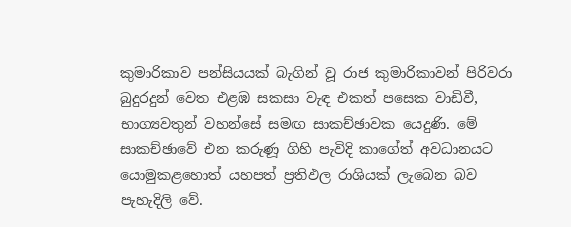කුමාරිකාව පන්සියයක් බැගින් වූ රාජ කුමාරිකාවන් පිරිවරා බුදුරදුන් වෙත එළඹ සකසා වැඳ එකත් පසෙක වාඩිවී, භාග්‍යවතුන් වහන්සේ සමඟ සාකච්ඡාවක යෙදුණි. මේ සාකච්ඡාවේ එන කරුණූ ගිහි පැවිදි කාගේත් අවධානයට යොමුකළහොත් යහපත් ප්‍රතිඵල රාශියක් ලැබෙන බව පැහැදිලි වේ.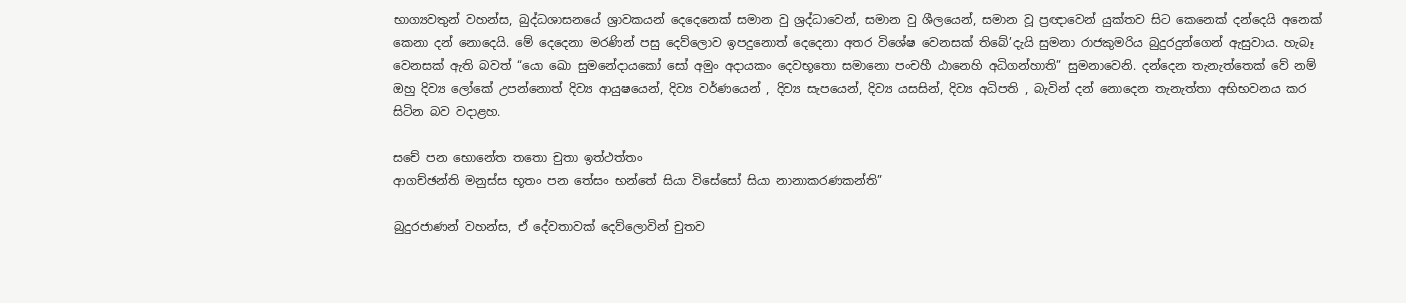භාග්‍යවතුන් වහන්ස, බුද්ධශාසනයේ ශ්‍රාවකයන් දෙදෙනෙක් සමාන වු ශ්‍රද්ධාවෙන්, සමාන වු ශීලයෙන්, සමාන වූ ප්‍රඥාවෙන් යුක්තව සිට කෙනෙක් දන්දෙයි අනෙක් කෙනා දන් නොදෙයි. මේ දෙදෙනා මරණින් පසු දෙව්ලොව ඉපදුනොත් දෙදෙනා අතර විශේෂ වෙනසක් තිබේ’දැයි සුමනා රාජකුමරිය බුදුරදුන්ගෙන් ඇසුවාය. හැබෑ වෙනසක් ඇති බවත් “යො ඛො සුමනේදායකෝ සෝ අමුං අදායකං දෙවභූතො සමානො පංචහී ඨානෙහි අධිගන්හාති” සුමනාවෙනි. දන්දෙන තැනැත්තෙක් වේ නම් ඔහු දිව්‍ය ලෝකේ උපන්නොත් දිව්‍ය ආයුෂයෙන්, දිව්‍ය වර්ණයෙන් , දිව්‍ය සැපයෙන්, දිව්‍ය යසසින්, දිව්‍ය අධිපති , බැවින් දන් නොදෙන තැනැත්තා අභිභවනය කර සිටින බව වදාළහ.

සචේ පන භොනේත තතො චුතා ඉත්ථත්තං
ආගච්ඡන්ති මනුස්ස භූතං පන තේසං භන්තේ සියා විසේසෝ සියා නානාකරණකන්ති”

බුදුරජාණන් වහන්ස, ඒ දේවතාවක් දෙව්ලොවින් චුතව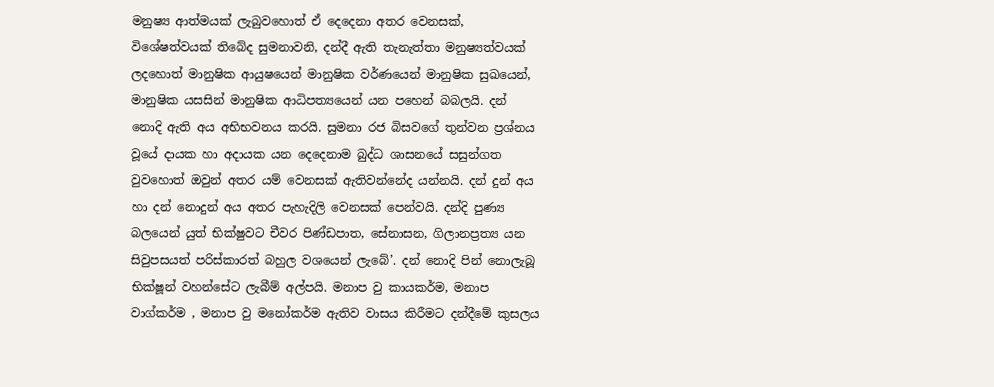මනුෂ්‍ය ආත්මයක් ලැබුවහොත් ඒ දෙදෙනා අතර වෙනසක්, විශේෂත්වයක් තිබේද සුමනාවනි, දන්දී ඇති තැනැත්තා මනුෂ්‍යත්වයක් ලදහොත් මානුෂික ආයුෂයෙන් මානුෂික වර්ණයෙන් මානුෂික සුඛයෙන්, මානුෂික යසසින් මානුෂික ආධිපත්‍යයෙන් යන පහෙන් බබලයි. දන් නොදි ඇති අය අභිභවනය කරයි. සුමනා රජ බිසවගේ තුන්වන ප්‍රශ්නය වූයේ දායක හා අදායක යන දෙදෙනාම බුද්ධ ශාසනයේ සසුන්ගත වුවහොත් ඔවුන් අතර යම් වෙනසක් ඇතිවන්නේද යන්නයි. දන් දුන් අය හා දන් නොදුන් අය අතර පැහැදිලි වෙනසක් පෙන්වයි. දන්දි පුණ්‍ය බලයෙන් යුත් භික්ෂුවට චීවර පිණ්ඩපාත, සේනාසන, ගිලානප්‍රත්‍ය යන සිවුපසයත් පරිස්කාරත් බහුල වශයෙන් ලැබේ’. දන් නොදි පින් නොලැබූ භික්ෂූන් වහන්සේට ලැබීම් අල්පයි. මනාප වු කායකර්ම, මනාප වාග්කර්ම , මනාප වු මනෝකර්ම ඇතිව වාසය කිරීමට දන්දීමේ කුසලය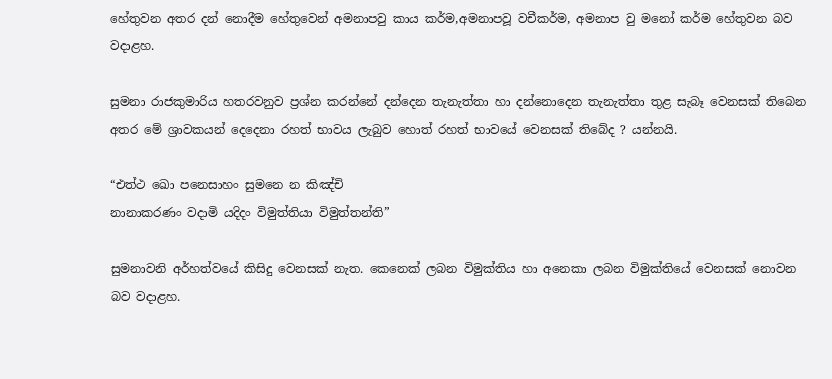හේතුවන අතර දන් නොදීම හේතුවෙන් අමනාපවු කාය කර්ම,අමනාපවූ වචීකර්ම, අමනාප වු මනෝ කර්ම හේතුවන බව වදාළහ.

සුමනා රාජකුමාරිය හතරවනුව ප්‍රශ්න කරන්නේ දන්දෙන තැනැත්තා හා දන්නොදෙන තැනැත්තා තුළ සැබෑ වෙනසක් තිබෙන අතර මේ ශ්‍රාවකයන් දෙදෙනා රහත් භාවය ලැබුව හොත් රහත් භාවයේ වෙනසක් තිබේද ? යන්නයි.

“එත්ථ ඛො පනෙසාහං සුමනෙ න කිඤ්චි
නානාකරණං වදාමි යදිදං විමුත්තියා විමුත්තන්ති”

සුමනාවනි අර්හත්වයේ කිසිදු වෙනසක් නැත. කෙනෙක් ලබන විමුක්තිය හා අනෙකා ලබන විමුක්තියේ වෙනසක් නොවන බව වදාළහ.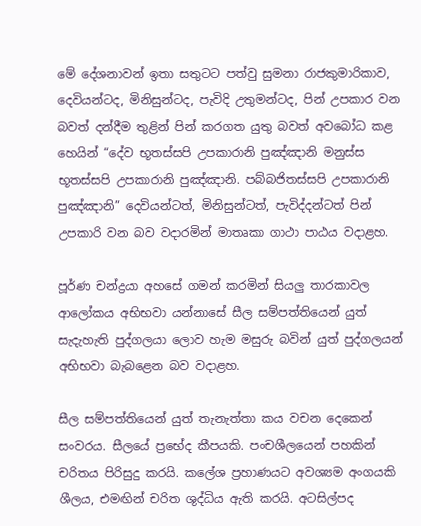මේ දේශනාවන් ඉතා සතුටට පත්වු සුමනා රාජකුමාරිකාව, දෙවියන්ටද, මිනිසුන්ටද, පැවිදි උතුමන්ටද, පින් උපකාර වන බවත් දන්දීම තුළින් පින් කරගත යුතු බවත් අවබෝධ කළ හෙයින් “දේව භූතස්සපි උපකාරානි පුඤ්ඤානි මනුස්ස භූතස්සපි උපකාරානි පුඤ්ඤානි. පබ්බජිතස්සපි උපකාරානි පුඤ්ඤානි” දෙවියන්ටත්, මිනිසුන්ටත්, පැවිද්දන්ටත් පින් උපකාරි වන බව වදාරමින් මාතෘකා ගාථා පාඨය වදාළහ.

පූර්ණ චන්ද්‍රයා අහසේ ගමන් කරමින් සියලු තාරකාවල ආලෝකය අභිභවා යන්නාසේ සීල සම්පත්තියෙන් යුත් සැදැහැති පුද්ගලයා ලොව හැම මසුරු බවින් යුත් පුද්ගලයන් අභිභවා බැබළෙන බව වදාළහ.

සීල සම්පත්තියෙන් යුත් තැනැත්තා කය වචන දෙකෙන් සංවරය. සීලයේ ප්‍රභේද කීපයකි. පංචශීලයෙන් පහකින් චරිතය පිරිසුදු කරයි. කලේශ ප්‍රහාණයට අවශ්‍යම අංගයකි ශීලය, එමඟින් චරිත ශුද්ධිය ඇති කරයි. අටසිල්පද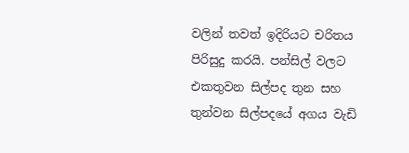වලින් තවත් ඉදිරියට චරිතය පිරිසුදු කරයි. පන්සිල් වලට එකතුවන සිල්පද තුන සහ තුන්වන සිල්පදයේ අගය වැඩි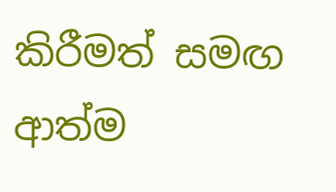කිරීමත් සමඟ ආත්ම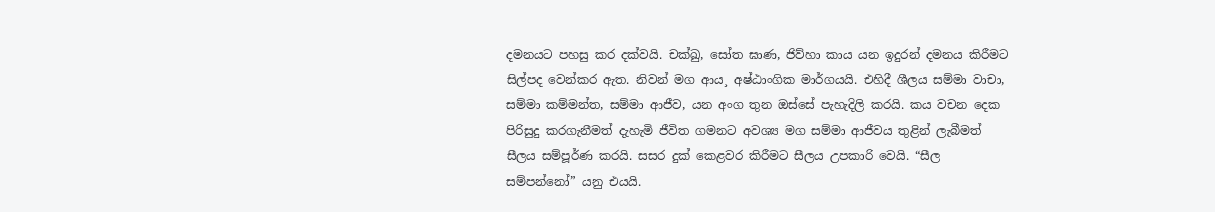දමනයට පහසු කර දක්වයි. චක්ඛු, සෝත ඝාණ, ජිව්හා කාය යන ඉදුරන් දමනය කිරීමට සිල්පද වෙන්කර ඇත. නිවන් මග ආය¸ අෂ්ඨාංගික මාර්ගයයි. එහිදී ශීලය සම්මා වාචා, සම්මා කම්මන්ත, සම්මා ආජීව, යන අංග තුන ඔස්සේ පැහැදිලි කරයි. කය වචන දෙක පිරිසුදු කරගැනීමත් දැහැමි ජීවිත ගමනට අවශ්‍ය මග සම්මා ආජීවය තුළින් ලැබීමත් සීලය සම්පූර්ණ කරයි. සසර දුක් කෙළවර කිරීමට සීලය උපකාරි වෙයි. “සීල සම්පන්නෝ” යනු එයයි.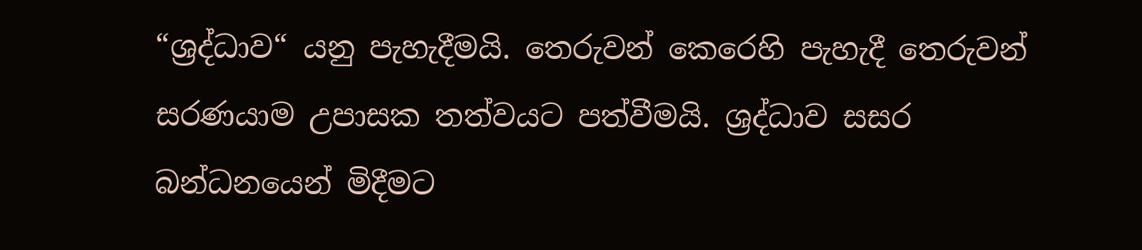“ශ්‍රද්ධාව“ යනු පැහැදීමයි. තෙරුවන් කෙරෙහි පැහැදී තෙරුවන් සරණයාම උපාසක තත්වයට පත්වීමයි. ශ්‍රද්ධාව සසර බන්ධනයෙන් මිදීමට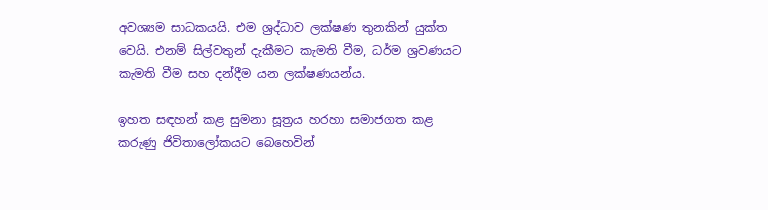අවශ්‍යම සාධකයයි. එම ශ්‍රද්ධාව ලක්ෂණ තුනකින් යුක්ත වෙයි. එනම් සිල්වතුන් දැකීමට කැමති වීම, ධර්ම ශ්‍රවණයට කැමති වීම සහ දන්දීම යන ලක්ෂණයන්ය.

ඉහත සඳහන් කළ සුමනා සූත්‍රය හරහා සමාජගත කළ කරුණු ජිවිතාලෝකයට බෙහෙවින්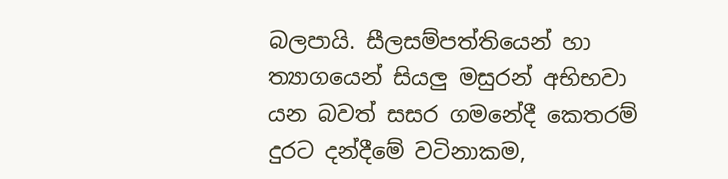බලපායි. සීලසම්පත්තියෙන් හා ත්‍යාගයෙන් සියලු මසුරන් අභිභවා යන බවත් සසර ගමනේදී කෙතරම් දුරට දන්දීමේ වටිනාකම,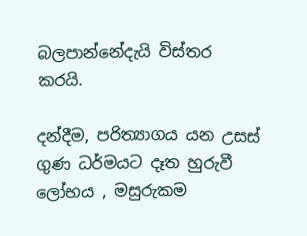බලපාන්නේදැයි විස්තර කරයි.

දන්දීම, පරිත්‍යාගය යන උසස් ගුණ ධර්මයට දෑත හුරුවී ලෝභය , මසුරුකම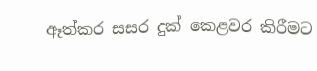ඈත්කර සසර දුක් කෙළවර කිරීමට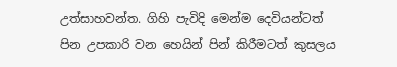උත්සාහවන්ත. ගිහි පැවිදි මෙන්ම දෙවියන්ටත් පින උපකාරි වන හෙයින් පින් කිරීමටත් කුසලය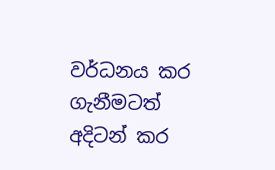වර්ධනය කර ගැනීමටත් අදිටන් කර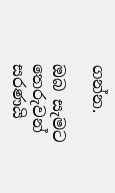ගන්න.

ඔබ සැමට තෙරුවන් සරණයි